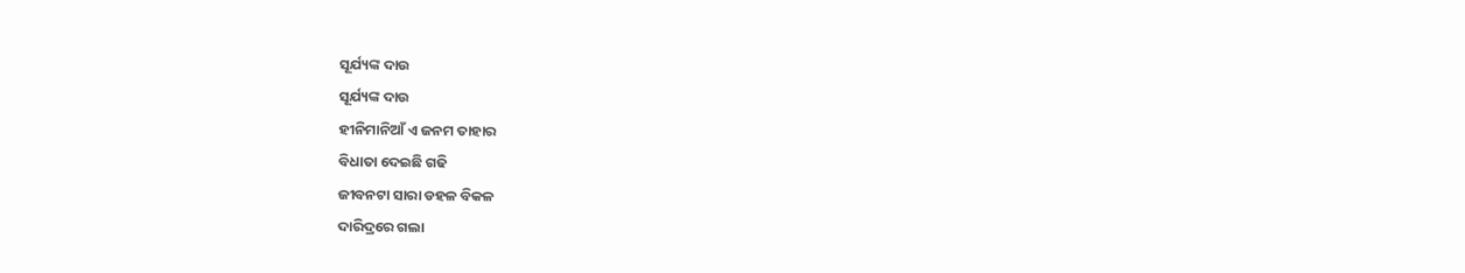ସୂର୍ଯ୍ୟଙ୍କ ଦାଉ
ସୂର୍ଯ୍ୟଙ୍କ ଦାଉ
ହୀନିମାନିଆଁ ଏ ଜନମ ତାହାର
ବିଧାତା ଦେଇଛି ଗଢି
ଜୀବନଟା ସାରା ଡହଳ ବିକଳ
ଦାରିଦ୍ରରେ ଗଲା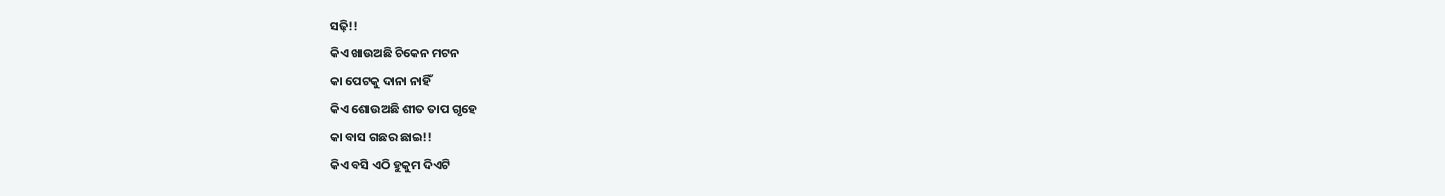ସଢ଼ି!!
କିଏ ଖାଉଅଛି ଚିକେନ ମଟନ
କା ପେଟକୁ ଦାନା ନାହିଁ
କିଏ ଶୋଉଅଛି ଶୀତ ତାପ ଗୃହେ
କା ବାସ ଗଛର ଛାଇ!!
କିଏ ବସି ଏଠି ହୁକୁମ ଦିଏଟି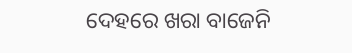ଦେହରେ ଖରା ବାଜେନି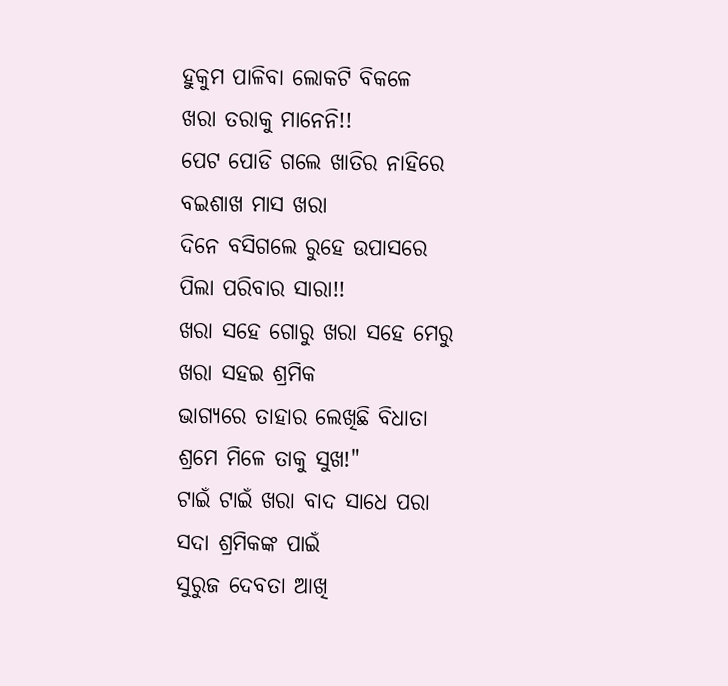ହୁକୁମ ପାଳିବା ଲୋକଟି ବିକଳେ
ଖରା ତରାକୁ ମାନେନି!!
ପେଟ ପୋଡି ଗଲେ ଖାତିର ନାହିରେ
ବଇଶାଖ ମାସ ଖରା
ଦିନେ ବସିଗଲେ ରୁହେ ଉପାସରେ
ପିଲା ପରିବାର ସାରା!!
ଖରା ସହେ ଗୋରୁ ଖରା ସହେ ମେରୁ
ଖରା ସହଇ ଶ୍ରମିକ
ଭାଗ୍ୟରେ ତାହାର ଲେଖିଛି ବିଧାତା
ଶ୍ରମେ ମିଳେ ତାକୁ ସୁଖ!"
ଟାଇଁ ଟାଇଁ ଖରା ବାଦ ସାଧେ ପରା
ସଦା ଶ୍ରମିକଙ୍କ ପାଇଁ
ସୁରୁଜ ଦେବତା ଆଖି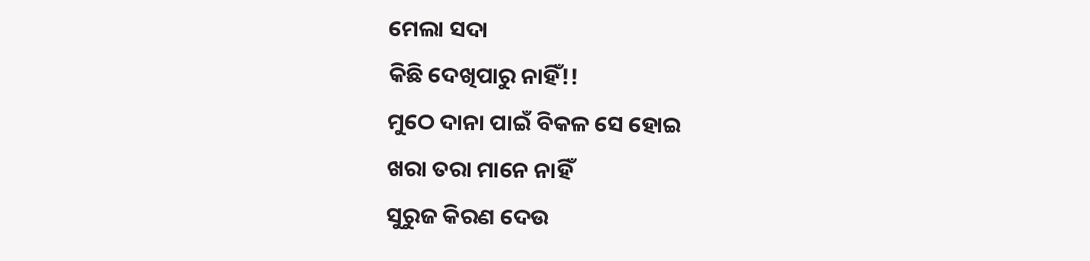ମେଲା ସଦା
କିଛି ଦେଖିପାରୁ ନାହିଁ!!
ମୁଠେ ଦାନା ପାଇଁ ବିକଳ ସେ ହୋଇ
ଖରା ତରା ମାନେ ନାହିଁ
ସୁରୁଜ କିରଣ ଦେଉ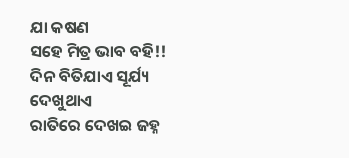ଯା କଷଣ
ସହେ ମିତ୍ର ଭାବ ବହି!!
ଦିନ ବିତିଯାଏ ସୂର୍ଯ୍ୟ ଦେଖୁଥାଏ
ରାତିରେ ଦେଖଇ ଜହ୍ନ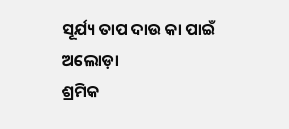ସୂର୍ଯ୍ୟ ତାପ ଦାଉ କା ପାଇଁ ଅଲୋଡ଼ା
ଶ୍ରମିକ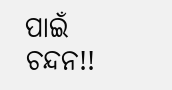ପାଇଁ ଚନ୍ଦନ!!